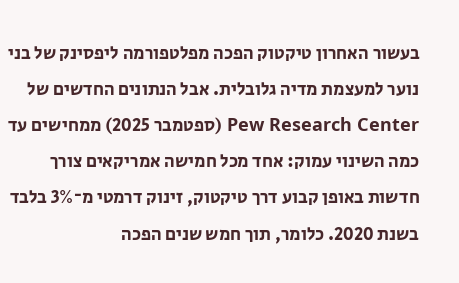בעשור האחרון טיקטוק הפכה מפלטפורמה ליפסינק של בני נוער למעצמת מדיה גלובלית. אבל הנתונים החדשים של Pew Research Center (ספטמבר 2025) ממחישים עד כמה השינוי עמוק: אחד מכל חמישה אמריקאים צורך חדשות באופן קבוע דרך טיקטוק, זינוק דרמטי מ־3% בלבד בשנת 2020. כלומר, תוך חמש שנים הפכה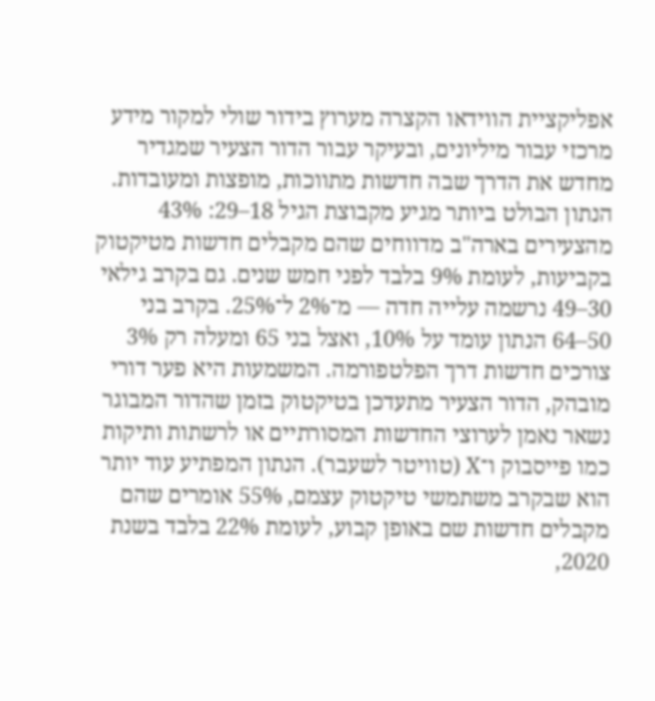אפליקציית הווידאו הקצרה מערוץ בידור שולי למקור מידע מרכזי עבור מיליונים, ובעיקר עבור הדור הצעיר שמגדיר מחדש את הדרך שבה חדשות מתווכות, מופצות ומעובדות.
הנתון הבולט ביותר מגיע מקבוצת הגיל 18–29: 43% מהצעירים בארה"ב מדווחים שהם מקבלים חדשות מטיקטוק בקביעות, לעומת 9% בלבד לפני חמש שנים. גם בקרב גילאי 30–49 נרשמה עלייה חדה — מ־2% ל־25%. בקרב בני 50–64 הנתון עומד על 10%, ואצל בני 65 ומעלה רק 3% צורכים חדשות דרך הפלטפורמה. המשמעות היא פער דורי מובהק, הדור הצעיר מתעדכן בטיקטוק בזמן שהדור המבוגר נשאר נאמן לערוצי החדשות המסורתיים או לרשתות ותיקות כמו פייסבוק ו־X (טוויטר לשעבר). הנתון המפתיע עוד יותר הוא שבקרב משתמשי טיקטוק עצמם, 55% אומרים שהם מקבלים חדשות שם באופן קבוע, לעומת 22% בלבד בשנת 2020,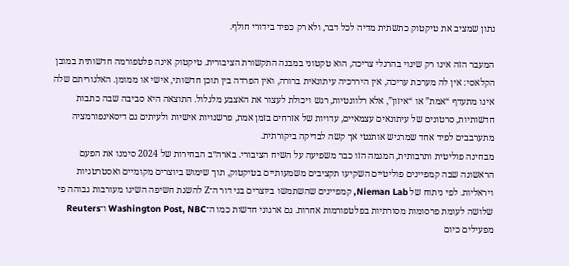נתון שמציב את טיקטוק כתשתית מדיה לכל דבר, ולא רק כפיד בידורי חולף.

המעבר הזה אינו רק שינוי בהרגלי צריכה, הוא טקטוני במבנה התקשורת הציבורית. טיקטוק אינה פלטפורמה חדשותית במובן הקלאסי: אין לה מערכת עריכה, אין היררכיה עיתונאית ברורה, ואין הפרדה בין תוכן חדשותי, אישי או ממומן. האלגוריתם שלה אינו מתעדף “אמת” או “איזון”, אלא רלוונטיות, רגש ויכולת לעצור את האצבע מלגלול. התוצאה היא סביבה שבה כתבות חדשותיות, סרטונים של עיתונאים עצמאיים, עדויות של אזרחים בזמן אמת, פרשנויות אישיות ולעיתים גם דיסאינפורמציה מתערבבים לפיד אחד שמרגיש אותנטי אך קשה לבדיקה ביקורתית.
מבחינה פוליטית ותרבותית, המגמה הזו כבר משפיעה על השיח הציבורי. בארה״ב הבחירות של 2024 סימנו את הפעם הראשונה שבה קמפיינים פוליטיים השקיעו תקציבים משמעותיים בטיקטוק, תוך שימוש ביוצרים מקומיים ואסטרטגיות ויראליות. לפי ניתוח של Nieman Lab, קמפיינים שהשתמשו ביוצרים בני דור ה־Z להשגת חשיפה השיגו מעורבות גבוהה פי שלושה לעומת פרסומות מסורתיות בפלטפורמות אחרות. גם ארגוני חדשות כמו ה־Washington Post, NBC ו־Reuters מפעילים כיום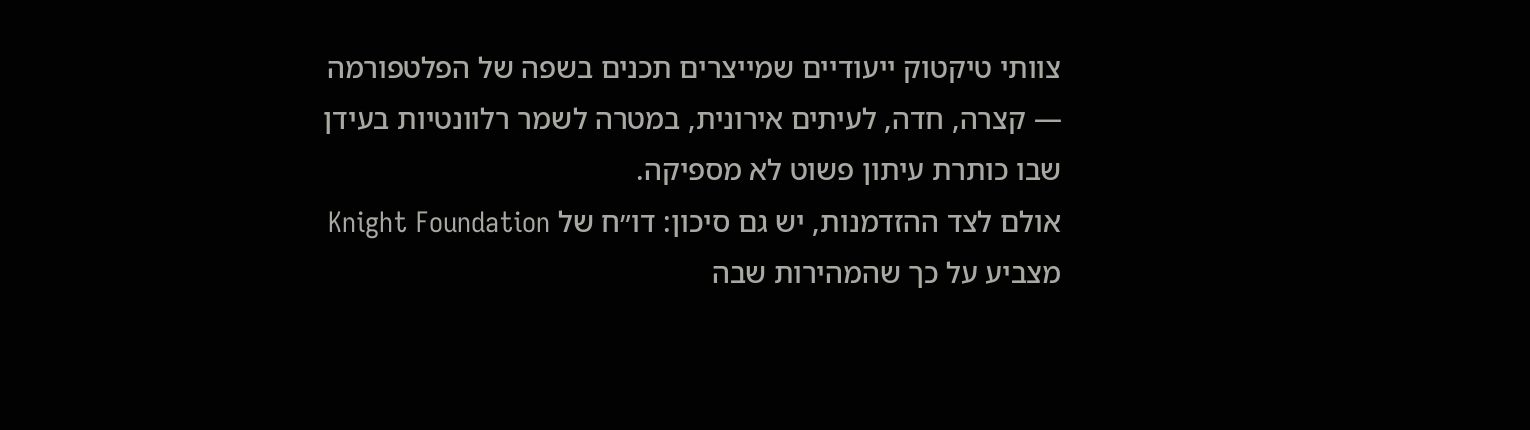צוותי טיקטוק ייעודיים שמייצרים תכנים בשפה של הפלטפורמה — קצרה, חדה, לעיתים אירונית, במטרה לשמר רלוונטיות בעידן שבו כותרת עיתון פשוט לא מספיקה.
אולם לצד ההזדמנות, יש גם סיכון: דו״ח של Knight Foundation מצביע על כך שהמהירות שבה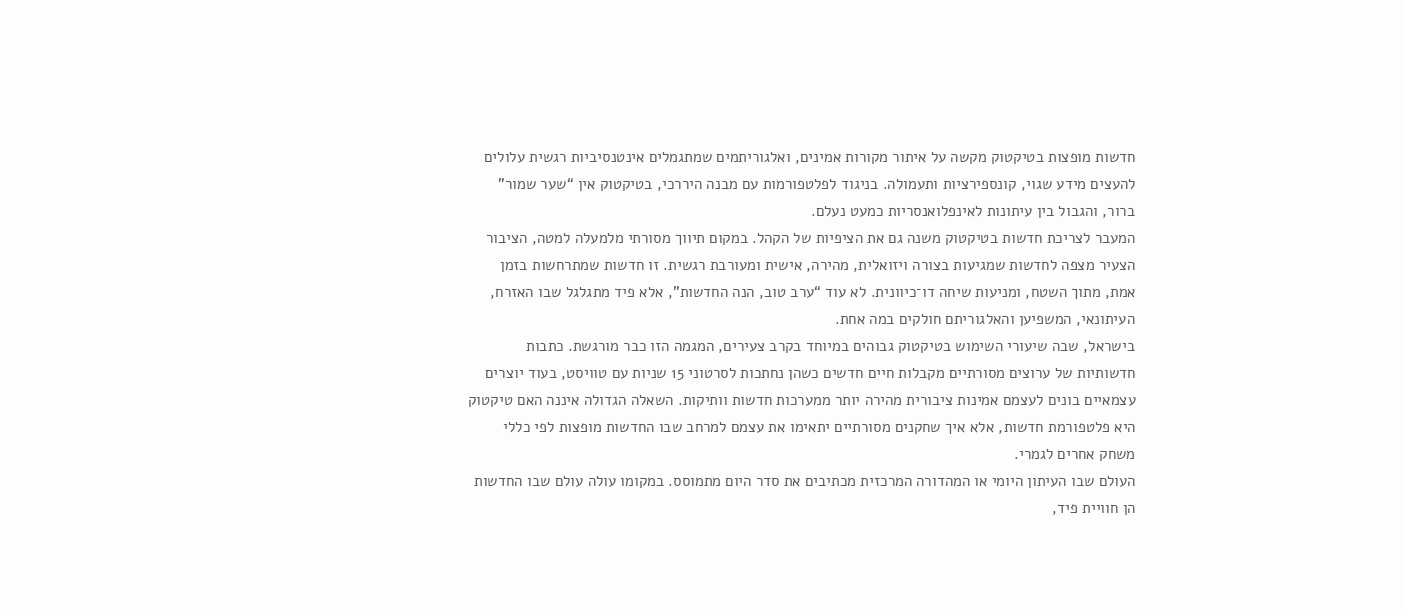חדשות מופצות בטיקטוק מקשה על איתור מקורות אמינים, ואלגוריתמים שמתגמלים אינטנסיביות רגשית עלולים להעצים מידע שגוי, קונספירציות ותעמולה. בניגוד לפלטפורמות עם מבנה היררכי, בטיקטוק אין “שער שמור” ברור, והגבול בין עיתונות לאינפלואנסריות כמעט נעלם.
המעבר לצריכת חדשות בטיקטוק משנה גם את הציפיות של הקהל. במקום תיווך מסורתי מלמעלה למטה, הציבור הצעיר מצפה לחדשות שמגיעות בצורה ויזואלית, מהירה, אישית ומעורבת רגשית. זו חדשות שמתרחשות בזמן אמת, מתוך השטח, ומניעות שיחה דו־כיוונית. לא עוד “ערב טוב, הנה החדשות”, אלא פיד מתגלגל שבו האזרח, העיתונאי, המשפיען והאלגוריתם חולקים במה אחת.
בישראל, שבה שיעורי השימוש בטיקטוק גבוהים במיוחד בקרב צעירים, המגמה הזו כבר מורגשת. כתבות חדשותיות של ערוצים מסורתיים מקבלות חיים חדשים כשהן נחתכות לסרטוני 15 שניות עם טוויסט, בעוד יוצרים עצמאיים בונים לעצמם אמינות ציבורית מהירה יותר ממערכות חדשות וותיקות. השאלה הגדולה איננה האם טיקטוק היא פלטפורמת חדשות, אלא איך שחקנים מסורתיים יתאימו את עצמם למרחב שבו החדשות מופצות לפי כללי משחק אחרים לגמרי.
העולם שבו העיתון היומי או המהדורה המרכזית מכתיבים את סדר היום מתמוסס. במקומו עולה עולם שבו החדשות הן חוויית פיד,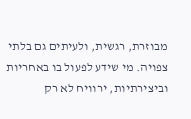מבוזרת, רגשית, ולעיתים גם בלתי צפויה. מי שידע לפעול בו באחריות וביצירתיות, ירוויח לא רק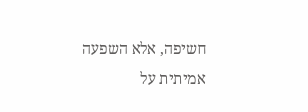חשיפה, אלא השפעה אמיתית על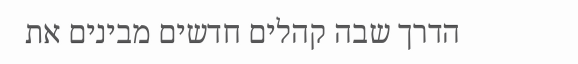הדרך שבה קהלים חדשים מבינים את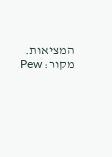המציאות.
מקור: Pew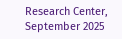Research Center, September 2025